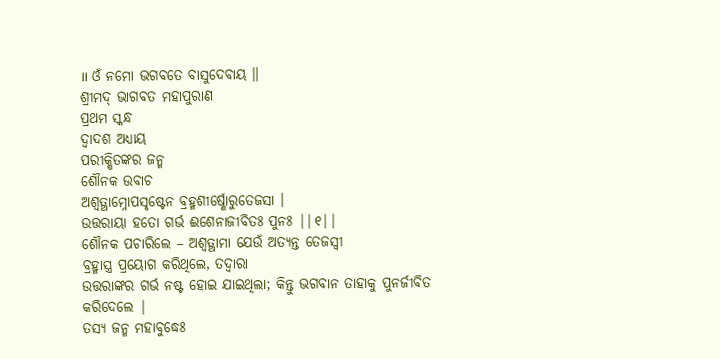॥ ଓଁ ନମୋ ଭଗବତେ ବାସୁଦେବାୟ ॥
ଶ୍ରୀମଦ୍ ଭାଗବତ ମହାପୁରାଣ
ପ୍ରଥମ ସ୍କନ୍ଧ
ଦ୍ବାଦଶ ଅଧ୍ୟାୟ
ପରୀକ୍ଷିତଙ୍କର ଜନ୍ମ
ଶୌନକ ଉବାଚ
ଅଶ୍ୱତ୍ଥାମ୍ନୋପସୃଷ୍ଟେନ ବ୍ରହ୍ମଶୀର୍ଷ୍ଣୋରୁତେଜସା ।
ଉତ୍ତରାୟା ହତୋ ଗର୍ଭ ଈଶେନାଜୀବିତଃ ପୁନଃ ||୧||
ଶୌନକ ପଚାରିଲେ – ଅଶ୍ବତ୍ଥାମା ଯେଉଁ ଅତ୍ୟନ୍ତ ତେଜସ୍ବୀ
ବ୍ରହ୍ମାସ୍ତ୍ର ପ୍ରୟୋଗ କରିଥିଲେ, ତଦ୍ବାରା
ଉତ୍ତରାଙ୍କର ଗର୍ଭ ନଷ୍ଟ ହୋଇ ଯାଇଥିଲା; କିନ୍ତୁ ଭଗବାନ ତାହାକୁ ପୁନର୍ଜୀବିତ କରିଦେଲେ |
ତସ୍ୟ ଜନ୍ମ ମହାବୁଦ୍ଧେଃ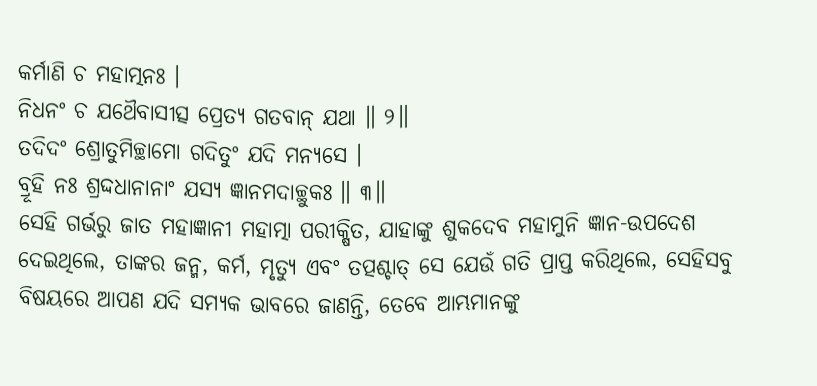କର୍ମାଣି ଚ ମହାତ୍ମନଃ ।
ନିଧନଂ ଚ ଯଥୈବାସୀତ୍ସ ପ୍ରେତ୍ୟ ଗତବାନ୍ ଯଥା ॥ ୨॥
ତଦିଦଂ ଶ୍ରୋତୁମିଚ୍ଛାମୋ ଗଦିତୁଂ ଯଦି ମନ୍ୟସେ ।
ବ୍ରୂହି ନଃ ଶ୍ରଦ୍ଦଧାନାନାଂ ଯସ୍ୟ ଜ୍ଞାନମଦାଚ୍ଛୁକଃ ॥ ୩॥
ସେହି ଗର୍ଭରୁ ଜାତ ମହାଜ୍ଞାନୀ ମହାତ୍ମା ପରୀକ୍ଷିତ, ଯାହାଙ୍କୁ ଶୁକଦେବ ମହାମୁନି ଜ୍ଞାନ-ଉପଦେଶ ଦେଇଥିଲେ, ତାଙ୍କର ଜନ୍ମ, କର୍ମ, ମୃତ୍ୟୁ ଏବଂ ତତ୍ପଶ୍ଚାତ୍ ସେ ଯେଉଁ ଗତି ପ୍ରାପ୍ତ କରିଥିଲେ, ସେହିସବୁ ବିଷୟରେ ଆପଣ ଯଦି ସମ୍ୟକ ଭାବରେ ଜାଣନ୍ତି, ତେବେ ଆମ୍ଭମାନଙ୍କୁ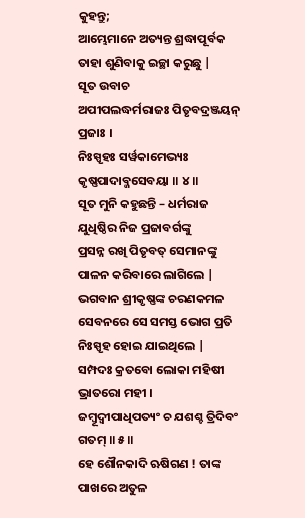କୁହନ୍ତୁ;
ଆମ୍ଭେମାନେ ଅତ୍ୟନ୍ତ ଶ୍ରଦ୍ଧାପୂର୍ବକ ତାହା ଶୁଣିବାକୁ ଇଚ୍ଛା କରୁଛୁ |
ସୂତ ଉବାଚ
ଅପୀପଲଦ୍ଧର୍ମରାଜଃ ପିତୃବଦ୍ରଞ୍ଜୟନ୍ ପ୍ରଜାଃ ।
ନିଃସ୍ପୃହଃ ସର୍ୱକାମେଭ୍ୟଃ କୃଷ୍ଣପାଦାବ୍ଜସେବୟା ॥ ୪॥
ସୂତ ମୁନି କହୁଛନ୍ତି – ଧର୍ମରାଜ ଯୁଧିଷ୍ଠିର ନିଜ ପ୍ରଜାବର୍ଗଙ୍କୁ
ପ୍ରସନ୍ନ ରଖି ପିତୃବତ୍ ସେମାନଙ୍କୁ ପାଳନ କରିବାରେ ଲାଗିଲେ | ଭଗବାନ ଶ୍ରୀକୃଷ୍ଣଙ୍କ ଚରଣକମଳ
ସେବନରେ ସେ ସମସ୍ତ ଭୋଗ ପ୍ରତି ନିଃସ୍ପୃହ ହୋଇ ଯାଇଥିଲେ |
ସମ୍ପଦଃ କ୍ରତବୋ ଲୋକା ମହିଷୀ ଭ୍ରାତରୋ ମହୀ ।
ଜମ୍ବୂଦ୍ୱୀପାଧିପତ୍ୟଂ ଚ ଯଶଶ୍ଚ ତ୍ରିଦିବଂ ଗତମ୍ ॥ ୫॥
ହେ ଶୌନକାଦି ଋଷିଗଣ ! ତାଙ୍କ ପାଖରେ ଅତୁଳ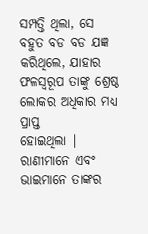ସମ୍ପତ୍ତି ଥିଲା, ସେ
ବହୁତ ବଡ ବଡ ଯଜ୍ଞ କରିଥିଲେ, ଯାହାର ଫଳସ୍ବରୂପ ତାଙ୍କୁ ଶ୍ରେଷ୍ଠ ଲୋକର ଅଧିକାର ମଧ୍ୟ ପ୍ରାପ୍ତ
ହୋଇଥିଲା | ରାଣୀମାନେ ଏବଂ ଭାଇମାନେ ତାଙ୍କର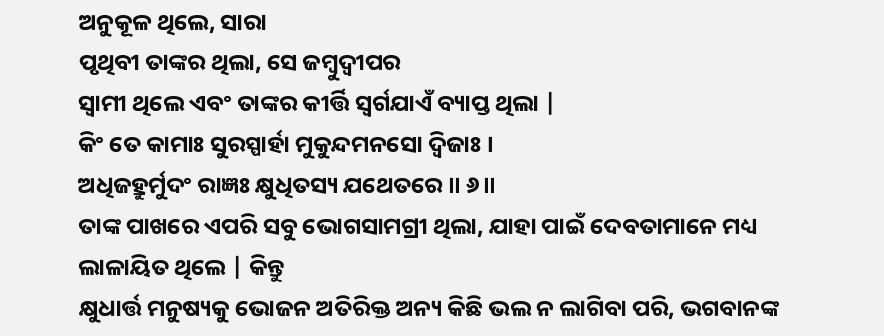ଅନୁକୂଳ ଥିଲେ, ସାରା
ପୃଥିବୀ ତାଙ୍କର ଥିଲା, ସେ ଜମ୍ବୁଦ୍ବୀପର
ସ୍ବାମୀ ଥିଲେ ଏବଂ ତାଙ୍କର କୀର୍ତ୍ତି ସ୍ବର୍ଗଯାଏଁ ବ୍ୟାପ୍ତ ଥିଲା |
କିଂ ତେ କାମାଃ ସୁରସ୍ପାର୍ହା ମୁକୁନ୍ଦମନସୋ ଦ୍ୱିଜାଃ ।
ଅଧିଜହ୍ରୁର୍ମୁଦଂ ରାଜ୍ଞଃ କ୍ଷୁଧିତସ୍ୟ ଯଥେତରେ ॥ ୬॥
ତାଙ୍କ ପାଖରେ ଏପରି ସବୁ ଭୋଗସାମଗ୍ରୀ ଥିଲା, ଯାହା ପାଇଁ ଦେବତାମାନେ ମଧ୍ୟ ଲାଳାୟିତ ଥିଲେ | କିନ୍ତୁ
କ୍ଷୁଧାର୍ତ୍ତ ମନୁଷ୍ୟକୁ ଭୋଜନ ଅତିରିକ୍ତ ଅନ୍ୟ କିଛି ଭଲ ନ ଲାଗିବା ପରି, ଭଗବାନଙ୍କ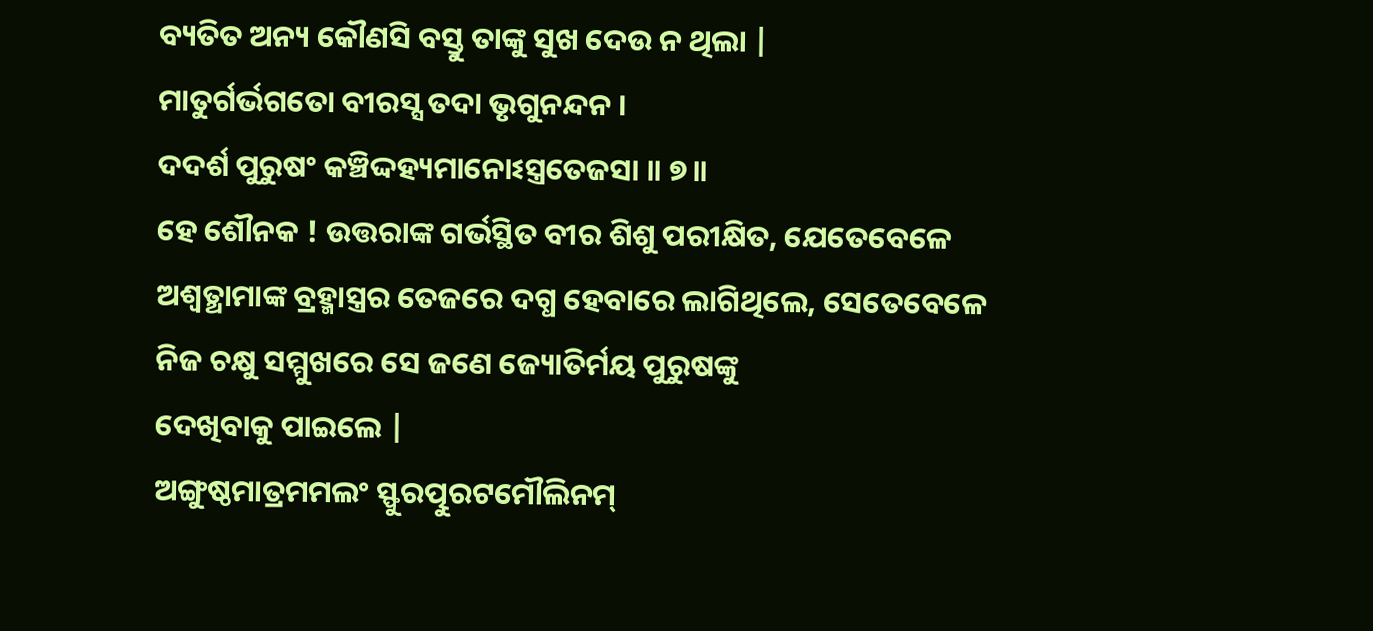ବ୍ୟତିତ ଅନ୍ୟ କୌଣସି ବସ୍ତୁ ତାଙ୍କୁ ସୁଖ ଦେଉ ନ ଥିଲା |
ମାତୁର୍ଗର୍ଭଗତୋ ବୀରସ୍ସ ତଦା ଭୃଗୁନନ୍ଦନ ।
ଦଦର୍ଶ ପୁରୁଷଂ କଞ୍ଚିଦ୍ଦହ୍ୟମାନୋଽସ୍ତ୍ରତେଜସା ॥ ୭॥
ହେ ଶୌନକ ! ଉତ୍ତରାଙ୍କ ଗର୍ଭସ୍ଥିତ ବୀର ଶିଶୁ ପରୀକ୍ଷିତ, ଯେତେବେଳେ
ଅଶ୍ବତ୍ଥାମାଙ୍କ ବ୍ରହ୍ମାସ୍ତ୍ରର ତେଜରେ ଦଗ୍ଧ ହେବାରେ ଲାଗିଥିଲେ, ସେତେବେଳେ ନିଜ ଚକ୍ଷୁ ସମ୍ମୁଖରେ ସେ ଜଣେ ଜ୍ୟୋତିର୍ମୟ ପୁରୁଷଙ୍କୁ
ଦେଖିବାକୁ ପାଇଲେ |
ଅଙ୍ଗୁଷ୍ଠମାତ୍ରମମଲଂ ସ୍ଫୁରତ୍ପୁରଟମୌଲିନମ୍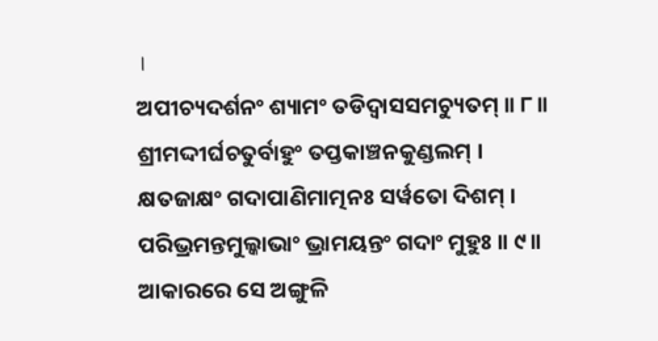।
ଅପୀଚ୍ୟଦର୍ଶନଂ ଶ୍ୟାମଂ ତଡିଦ୍ୱାସସମଚ୍ୟୁତମ୍ ॥ ୮॥
ଶ୍ରୀମଦ୍ଦୀର୍ଘଚତୁର୍ବାହୁଂ ତପ୍ତକାଞ୍ଚନକୁଣ୍ଡଲମ୍ ।
କ୍ଷତଜାକ୍ଷଂ ଗଦାପାଣିମାତ୍ମନଃ ସର୍ୱତୋ ଦିଶମ୍ ।
ପରିଭ୍ରମନ୍ତମୁଲ୍କାଭାଂ ଭ୍ରାମୟନ୍ତଂ ଗଦାଂ ମୁହୁଃ ॥ ୯॥
ଆକାରରେ ସେ ଅଙ୍ଗୁଳି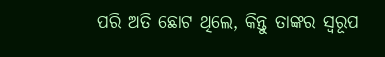ପରି ଅତି ଛୋଟ ଥିଲେ, କିନ୍ତୁ ତାଙ୍କର ସ୍ବରୂପ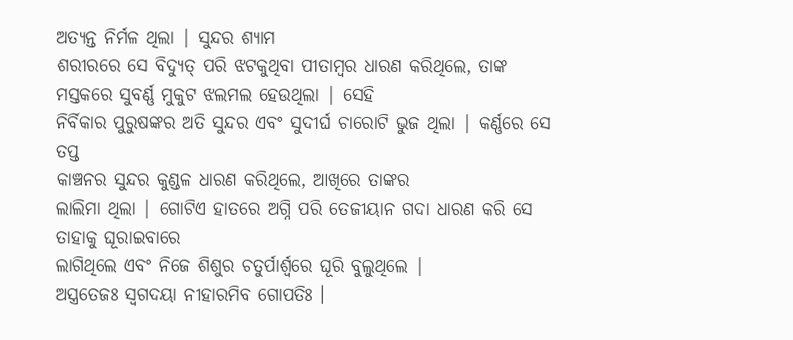ଅତ୍ୟନ୍ତ ନିର୍ମଳ ଥିଲା | ସୁନ୍ଦର ଶ୍ୟାମ
ଶରୀରରେ ସେ ବିଦ୍ୟୁତ୍ ପରି ଝଟକୁଥିବା ପୀତାମ୍ବର ଧାରଣ କରିଥିଲେ, ତାଙ୍କ ମସ୍ତକରେ ସୁବର୍ଣ୍ଣ ମୁକୁଟ ଝଲମଲ ହେଉଥିଲା | ସେହି
ନିର୍ବିକାର ପୁରୁଷଙ୍କର ଅତି ସୁନ୍ଦର ଏବଂ ସୁଦୀର୍ଘ ଚାରୋଟି ଭୁଜ ଥିଲା | କର୍ଣ୍ଣରେ ସେ ତପ୍ତ
କାଞ୍ଚନର ସୁନ୍ଦର କୁଣ୍ଡଳ ଧାରଣ କରିଥିଲେ, ଆଖିରେ ତାଙ୍କର
ଲାଲିମା ଥିଲା | ଗୋଟିଏ ହାତରେ ଅଗ୍ନି ପରି ତେଜୀୟାନ ଗଦା ଧାରଣ କରି ସେ ତାହାକୁ ଘୂରାଇବାରେ
ଲାଗିଥିଲେ ଏବଂ ନିଜେ ଶିଶୁର ଚତୁର୍ପାର୍ଶ୍ବରେ ଘୂରି ବୁଲୁଥିଲେ |
ଅସ୍ତ୍ରତେଜଃ ସ୍ୱଗଦୟା ନୀହାରମିବ ଗୋପତିଃ ।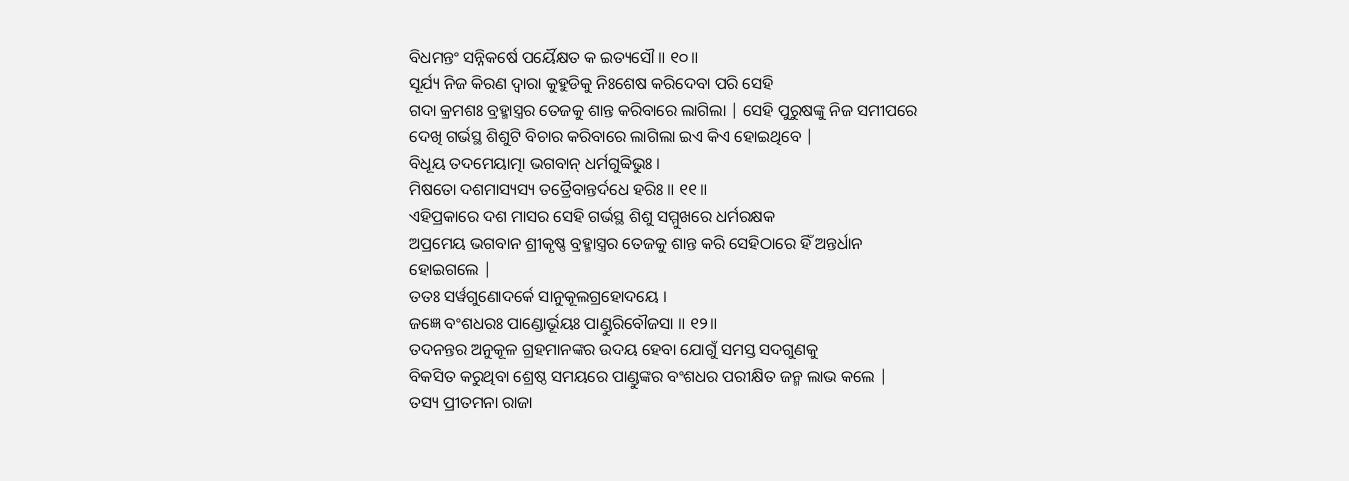ବିଧମନ୍ତଂ ସନ୍ନିକର୍ଷେ ପର୍ୟୈକ୍ଷତ କ ଇତ୍ୟସୌ ॥ ୧୦॥
ସୂର୍ଯ୍ୟ ନିଜ କିରଣ ଦ୍ବାରା କୁହୁଡିକୁ ନିଃଶେଷ କରିଦେବା ପରି ସେହି
ଗଦା କ୍ରମଶଃ ବ୍ରହ୍ମାସ୍ତ୍ରର ତେଜକୁ ଶାନ୍ତ କରିବାରେ ଲାଗିଲା | ସେହି ପୁରୁଷଙ୍କୁ ନିଜ ସମୀପରେ
ଦେଖି ଗର୍ଭସ୍ଥ ଶିଶୁଟି ବିଚାର କରିବାରେ ଲାଗିଲା ଇଏ କିଏ ହୋଇଥିବେ |
ବିଧୂୟ ତଦମେୟାତ୍ମା ଭଗବାନ୍ ଧର୍ମଗୁବ୍ୱିଭୁଃ ।
ମିଷତୋ ଦଶମାସ୍ୟସ୍ୟ ତତ୍ରୈବାନ୍ତର୍ଦଧେ ହରିଃ ॥ ୧୧॥
ଏହିପ୍ରକାରେ ଦଶ ମାସର ସେହି ଗର୍ଭସ୍ଥ ଶିଶୁ ସମ୍ମୁଖରେ ଧର୍ମରକ୍ଷକ
ଅପ୍ରମେୟ ଭଗବାନ ଶ୍ରୀକୃଷ୍ଣ ବ୍ରହ୍ମାସ୍ତ୍ରର ତେଜକୁ ଶାନ୍ତ କରି ସେହିଠାରେ ହିଁ ଅନ୍ତର୍ଧାନ
ହୋଇଗଲେ |
ତତଃ ସର୍ୱଗୁଣୋଦର୍କେ ସାନୁକୂଲଗ୍ରହୋଦୟେ ।
ଜଜ୍ଞେ ବଂଶଧରଃ ପାଣ୍ଡୋର୍ଭୂୟଃ ପାଣ୍ଡୁରିବୌଜସା ॥ ୧୨॥
ତଦନନ୍ତର ଅନୁକୂଳ ଗ୍ରହମାନଙ୍କର ଉଦୟ ହେବା ଯୋଗୁଁ ସମସ୍ତ ସଦଗୁଣକୁ
ବିକସିତ କରୁଥିବା ଶ୍ରେଷ୍ଠ ସମୟରେ ପାଣ୍ଡୁଙ୍କର ବଂଶଧର ପରୀକ୍ଷିତ ଜନ୍ମ ଲାଭ କଲେ |
ତସ୍ୟ ପ୍ରୀତମନା ରାଜା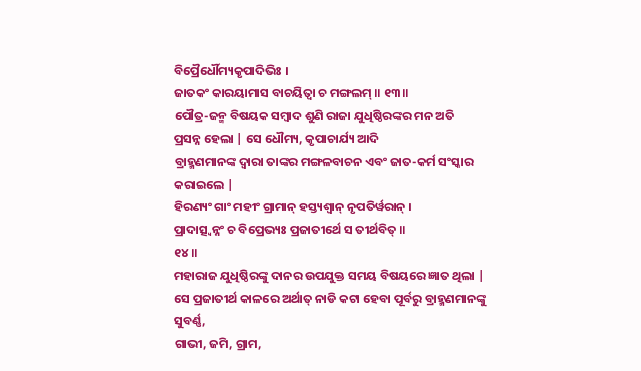ବିପ୍ରୈର୍ଧୌମ୍ୟକୃପାଦିଭିଃ ।
ଜାତକଂ କାରୟାମାସ ବାଚୟିତ୍ୱା ଚ ମଙ୍ଗଲମ୍ ॥ ୧୩॥
ପୌତ୍ର-ଜନ୍ମ ବିଷୟକ ସମ୍ବାଦ ଶୁଣି ରାଜା ଯୁଧିଷ୍ଠିରଙ୍କର ମନ ଅତି
ପ୍ରସନ୍ନ ହେଲା | ସେ ଧୌମ୍ୟ, କୃପାଚାର୍ଯ୍ୟ ଆଦି
ବ୍ରାହ୍ମଣମାନଙ୍କ ଦ୍ବାରା ତାଙ୍କର ମଙ୍ଗଳବାଚନ ଏବଂ ଜାତ-କର୍ମ ସଂସ୍କାର କରାଇଲେ |
ହିରଣ୍ୟଂ ଗାଂ ମହୀଂ ଗ୍ରାମାନ୍ ହସ୍ତ୍ୟଶ୍ୱାନ୍ ନୃପତିର୍ୱରାନ୍ ।
ପ୍ରାଦାତ୍ସ୍ୱନ୍ନଂ ଚ ବିପ୍ରେଭ୍ୟଃ ପ୍ରଜାତୀର୍ଥେ ସ ତୀର୍ଥବିତ୍ ॥
୧୪॥
ମହାରାଜ ଯୁଧିଷ୍ଠିରଙ୍କୁ ଦାନର ଉପଯୁକ୍ତ ସମୟ ବିଷୟରେ ଜ୍ଞାତ ଥିଲା |
ସେ ପ୍ରଜାତୀର୍ଥ କାଳରେ ଅର୍ଥାତ୍ ନାଡି କଟା ହେବା ପୂର୍ବରୁ ବ୍ରାହ୍ମଣମାନଙ୍କୁ ସୁବର୍ଣ୍ଣ,
ଗାଭୀ, ଜମି, ଗ୍ରାମ,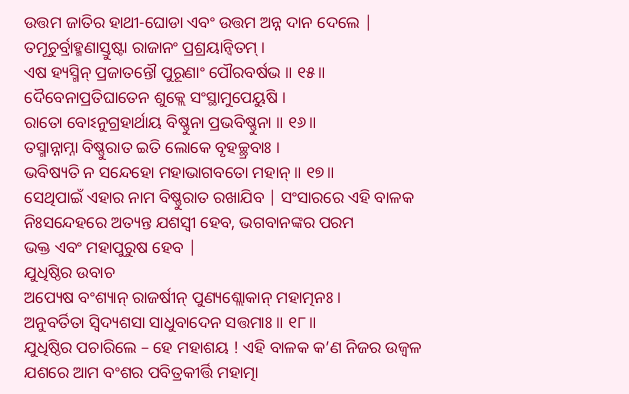ଉତ୍ତମ ଜାତିର ହାଥୀ-ଘୋଡା ଏବଂ ଉତ୍ତମ ଅନ୍ନ ଦାନ ଦେଲେ |
ତମୂଚୁର୍ବ୍ରାହ୍ମଣାସ୍ତୁଷ୍ଟା ରାଜାନଂ ପ୍ରଶ୍ରୟାନ୍ୱିତମ୍ ।
ଏଷ ହ୍ୟସ୍ମିନ୍ ପ୍ରଜାତନ୍ତୌ ପୁରୂଣାଂ ପୌରବର୍ଷଭ ॥ ୧୫॥
ଦୈବେନାପ୍ରତିଘାତେନ ଶୁକ୍ଲେ ସଂସ୍ଥାମୁପେୟୁଷି ।
ରାତୋ ବୋଽନୁଗ୍ରହାର୍ଥାୟ ବିଷ୍ଣୁନା ପ୍ରଭବିଷ୍ଣୁନା ॥ ୧୬॥
ତସ୍ମାନ୍ନାମ୍ନା ବିଷ୍ଣୁରାତ ଇତି ଲୋକେ ବୃହଚ୍ଛ୍ରବାଃ ।
ଭବିଷ୍ୟତି ନ ସନ୍ଦେହୋ ମହାଭାଗବତୋ ମହାନ୍ ॥ ୧୭॥
ସେଥିପାଇଁ ଏହାର ନାମ ବିଷ୍ଣୁରାତ ରଖାଯିବ | ସଂସାରରେ ଏହି ବାଳକ
ନିଃସନ୍ଦେହରେ ଅତ୍ୟନ୍ତ ଯଶସ୍ବୀ ହେବ, ଭଗବାନଙ୍କର ପରମ
ଭକ୍ତ ଏବଂ ମହାପୁରୁଷ ହେବ |
ଯୁଧିଷ୍ଠିର ଉବାଚ
ଅପ୍ୟେଷ ବଂଶ୍ୟାନ୍ ରାଜର୍ଷୀନ୍ ପୁଣ୍ୟଶ୍ଲୋକାନ୍ ମହାତ୍ମନଃ ।
ଅନୁବର୍ତିତା ସ୍ୱିଦ୍ୟଶସା ସାଧୁବାଦେନ ସତ୍ତମାଃ ॥ ୧୮॥
ଯୁଧିଷ୍ଠିର ପଚାରିଲେ – ହେ ମହାଶୟ ! ଏହି ବାଳକ କ’ଣ ନିଜର ଉଜ୍ବଳ ଯଶରେ ଆମ ବଂଶର ପବିତ୍ରକୀର୍ତ୍ତି ମହାତ୍ମା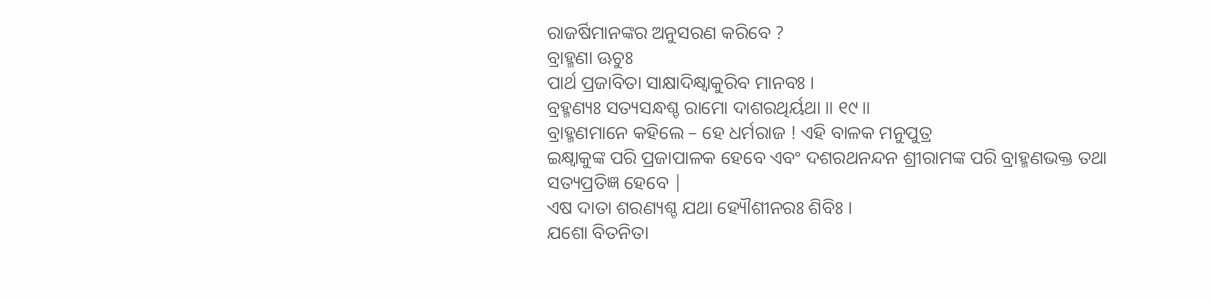ରାଜର୍ଷିମାନଙ୍କର ଅନୁସରଣ କରିବେ ?
ବ୍ରାହ୍ମଣା ଊଚୁଃ
ପାର୍ଥ ପ୍ରଜାବିତା ସାକ୍ଷାଦିକ୍ଷ୍ୱାକୁରିବ ମାନବଃ ।
ବ୍ରହ୍ମଣ୍ୟଃ ସତ୍ୟସନ୍ଧଶ୍ଚ ରାମୋ ଦାଶରଥିର୍ୟଥା ॥ ୧୯॥
ବ୍ରାହ୍ମଣମାନେ କହିଲେ – ହେ ଧର୍ମରାଜ ! ଏହି ବାଳକ ମନୁପୁତ୍ର
ଇକ୍ଷ୍ଵାକୁଙ୍କ ପରି ପ୍ରଜାପାଳକ ହେବେ ଏବଂ ଦଶରଥନନ୍ଦନ ଶ୍ରୀରାମଙ୍କ ପରି ବ୍ରାହ୍ମଣଭକ୍ତ ତଥା
ସତ୍ୟପ୍ରତିଜ୍ଞ ହେବେ |
ଏଷ ଦାତା ଶରଣ୍ୟଶ୍ଚ ଯଥା ହ୍ୟୌଶୀନରଃ ଶିବିଃ ।
ଯଶୋ ବିତନିତା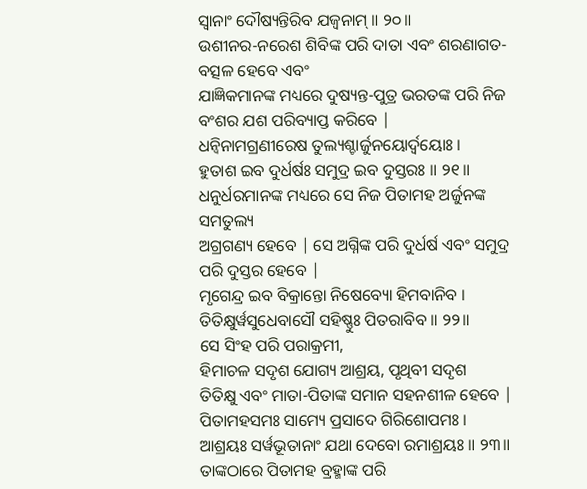ସ୍ୱାନାଂ ଦୌଷ୍ୟନ୍ତିରିବ ଯଜ୍ୱନାମ୍ ॥ ୨୦॥
ଉଶୀନର-ନରେଶ ଶିବିଙ୍କ ପରି ଦାତା ଏବଂ ଶରଣାଗତ-ବତ୍ସଳ ହେବେ ଏବଂ
ଯାଜ୍ଞିକମାନଙ୍କ ମଧ୍ୟରେ ଦୁଷ୍ୟନ୍ତ-ପୁତ୍ର ଭରତଙ୍କ ପରି ନିଜ ବଂଶର ଯଶ ପରିବ୍ୟାପ୍ତ କରିବେ |
ଧନ୍ୱିନାମଗ୍ରଣୀରେଷ ତୁଲ୍ୟଶ୍ଚାର୍ଜୁନୟୋର୍ଦ୍ୱୟୋଃ ।
ହୁତାଶ ଇବ ଦୁର୍ଧର୍ଷଃ ସମୁଦ୍ର ଇବ ଦୁସ୍ତରଃ ॥ ୨୧॥
ଧନୁର୍ଧରମାନଙ୍କ ମଧ୍ୟରେ ସେ ନିଜ ପିତାମହ ଅର୍ଜୁନଙ୍କ ସମତୁଲ୍ୟ
ଅଗ୍ରଗଣ୍ୟ ହେବେ | ସେ ଅଗ୍ନିଙ୍କ ପରି ଦୁର୍ଧର୍ଷ ଏବଂ ସମୁଦ୍ର ପରି ଦୁସ୍ତର ହେବେ |
ମୃଗେନ୍ଦ୍ର ଇବ ବିକ୍ରାନ୍ତୋ ନିଷେବ୍ୟୋ ହିମବାନିବ ।
ତିତିକ୍ଷୁର୍ୱସୁଧେବାସୌ ସହିଷ୍ଣୁଃ ପିତରାବିବ ॥ ୨୨॥
ସେ ସିଂହ ପରି ପରାକ୍ରମୀ,
ହିମାଚଳ ସଦୃଶ ଯୋଗ୍ୟ ଆଶ୍ରୟ, ପୃଥିବୀ ସଦୃଶ
ତିତିକ୍ଷୁ ଏବଂ ମାତା-ପିତାଙ୍କ ସମାନ ସହନଶୀଳ ହେବେ |
ପିତାମହସମଃ ସାମ୍ୟେ ପ୍ରସାଦେ ଗିରିଶୋପମଃ ।
ଆଶ୍ରୟଃ ସର୍ୱଭୂତାନାଂ ଯଥା ଦେବୋ ରମାଶ୍ରୟଃ ॥ ୨୩॥
ତାଙ୍କଠାରେ ପିତାମହ ବ୍ରହ୍ମାଙ୍କ ପରି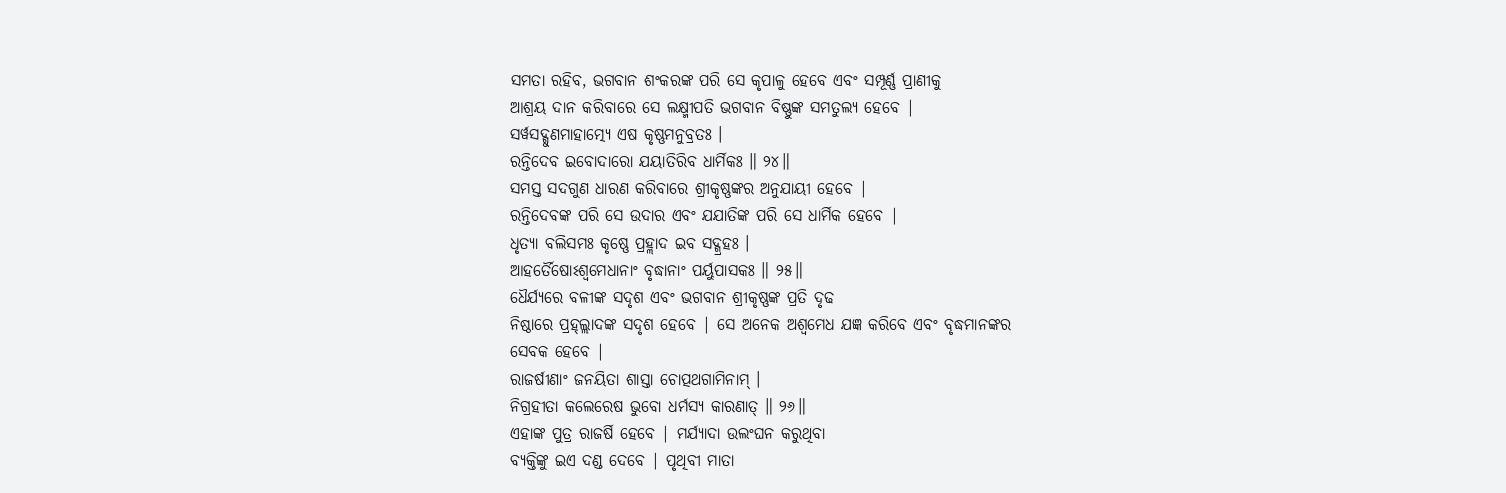ସମତା ରହିବ, ଭଗବାନ ଶଂକରଙ୍କ ପରି ସେ କୃପାଳୁ ହେବେ ଏବଂ ସମ୍ପୂର୍ଣ୍ଣ ପ୍ରାଣୀକୁ
ଆଶ୍ରୟ ଦାନ କରିବାରେ ସେ ଲକ୍ଷ୍ମୀପତି ଭଗବାନ ବିଷ୍ଣୁଙ୍କ ସମତୁଲ୍ୟ ହେବେ |
ସର୍ୱସଦ୍ଗୁଣମାହାତ୍ମ୍ୟେ ଏଷ କୃଷ୍ଣମନୁବ୍ରତଃ ।
ରନ୍ତିଦେବ ଇବୋଦାରୋ ଯୟାତିରିବ ଧାର୍ମିକଃ ॥ ୨୪॥
ସମସ୍ତ ସଦଗୁଣ ଧାରଣ କରିବାରେ ଶ୍ରୀକୃଷ୍ଣଙ୍କର ଅନୁଯାୟୀ ହେବେ |
ରନ୍ତିଦେବଙ୍କ ପରି ସେ ଉଦାର ଏବଂ ଯଯାତିଙ୍କ ପରି ସେ ଧାର୍ମିକ ହେବେ |
ଧୃତ୍ୟା ବଲିସମଃ କୃଷ୍ଣେ ପ୍ରହ୍ଲାଦ ଇବ ସଦ୍ଗ୍ରହଃ ।
ଆହର୍ତୈଷୋଽଶ୍ୱମେଧାନାଂ ବୃଦ୍ଧାନାଂ ପର୍ୟୁପାସକଃ ॥ ୨୫॥
ଧୈର୍ଯ୍ୟରେ ବଳୀଙ୍କ ସଦୃଶ ଏବଂ ଭଗବାନ ଶ୍ରୀକୃଷ୍ଣଙ୍କ ପ୍ରତି ଦୃଢ
ନିଷ୍ଠାରେ ପ୍ରହ୍ଲ୍ଲାଦଙ୍କ ସଦୃଶ ହେବେ | ସେ ଅନେକ ଅଶ୍ବମେଧ ଯଜ୍ଞ କରିବେ ଏବଂ ବୃଦ୍ଧମାନଙ୍କର
ସେବକ ହେବେ |
ରାଜର୍ଷୀଣାଂ ଜନୟିତା ଶାସ୍ତା ଚୋତ୍ପଥଗାମିନାମ୍ ।
ନିଗ୍ରହୀତା କଲେରେଷ ଭୁବୋ ଧର୍ମସ୍ୟ କାରଣାତ୍ ॥ ୨୬॥
ଏହାଙ୍କ ପୁତ୍ର ରାଜର୍ଷି ହେବେ | ମର୍ଯ୍ୟାଦା ଉଲଂଘନ କରୁଥିବା
ବ୍ୟକ୍ତିଙ୍କୁ ଇଏ ଦଣ୍ଡ ଦେବେ | ପୃଥିବୀ ମାତା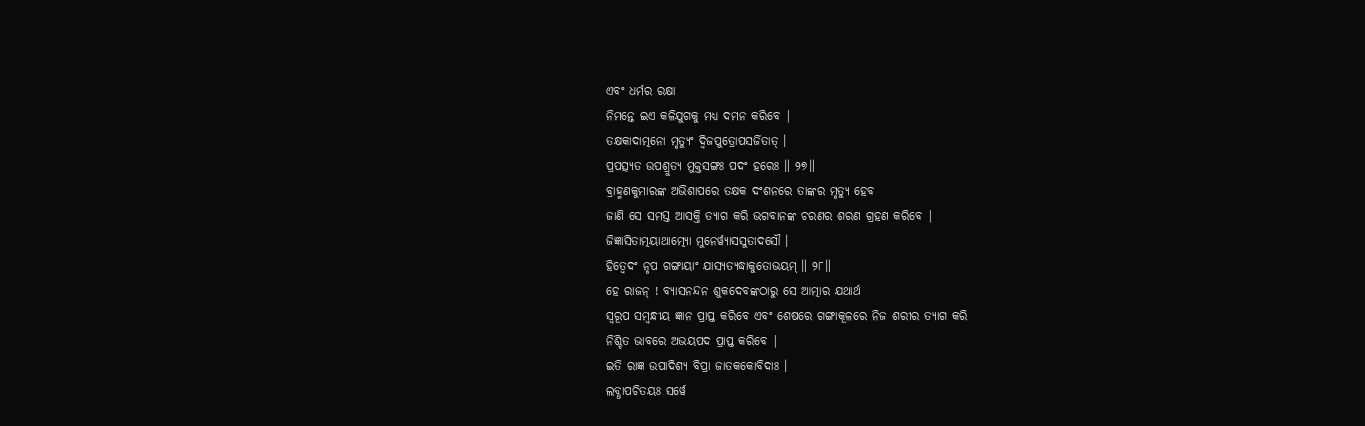ଏବଂ ଧର୍ମର ରକ୍ଷା
ନିମନ୍ତେ ଇଏ କଳିଯୁଗକୁ ମଧ୍ୟ ଦମନ କରିବେ |
ତକ୍ଷକାଦାତ୍ମନୋ ମୃତ୍ୟୁଂ ଦ୍ୱିଜପୁତ୍ରୋପସର୍ଜିତାତ୍ ।
ପ୍ରପତ୍ସ୍ୟତ ଉପଶ୍ରୁତ୍ୟ ମୁକ୍ତସଙ୍ଗଃ ପଦଂ ହରେଃ ॥ ୨୭॥
ବ୍ରାହ୍ମଣକୁମାରଙ୍କ ଅଭିଶାପରେ ତକ୍ଷକ ଦଂଶନରେ ତାଙ୍କର ମୃତ୍ୟୁ ହେବ
ଜାଣି ସେ ସମସ୍ତ ଆସକ୍ତି ତ୍ୟାଗ କରି ଭଗବାନଙ୍କ ଚରଣର ଶରଣ ଗ୍ରହଣ କରିବେ |
ଜିଜ୍ଞାସିତାତ୍ମୟାଥାତ୍ମ୍ୟୋ ମୁନେର୍ୱ୍ୟାସସୁତାଦସୌ ।
ହିତ୍ୱେଦଂ ନୃପ ଗଙ୍ଗାୟାଂ ଯାସ୍ୟତ୍ୟଦ୍ଧାକୁତୋଭୟମ୍ ॥ ୨୮॥
ହେ ରାଜନ୍ ! ବ୍ୟାସନନ୍ଦନ ଶୁକଦେବଙ୍କଠାରୁ ସେ ଆତ୍ମାର ଯଥାର୍ଥ
ସ୍ବରୂପ ସମ୍ବନ୍ଧୀୟ ଜ୍ଞାନ ପ୍ରାପ୍ତ କରିବେ ଏବଂ ଶେଷରେ ଗଙ୍ଗାକୂଳରେ ନିଜ ଶରୀର ତ୍ୟାଗ କରି
ନିଶ୍ଚିତ ଭାବରେ ଅଭୟପଦ ପ୍ରାପ୍ତ କରିବେ |
ଇତି ରାଜ୍ଞ ଉପାଦିଶ୍ୟ ବିପ୍ରା ଜାତକକୋବିଦାଃ ।
ଲବ୍ଧାପଚିତୟଃ ସର୍ୱେ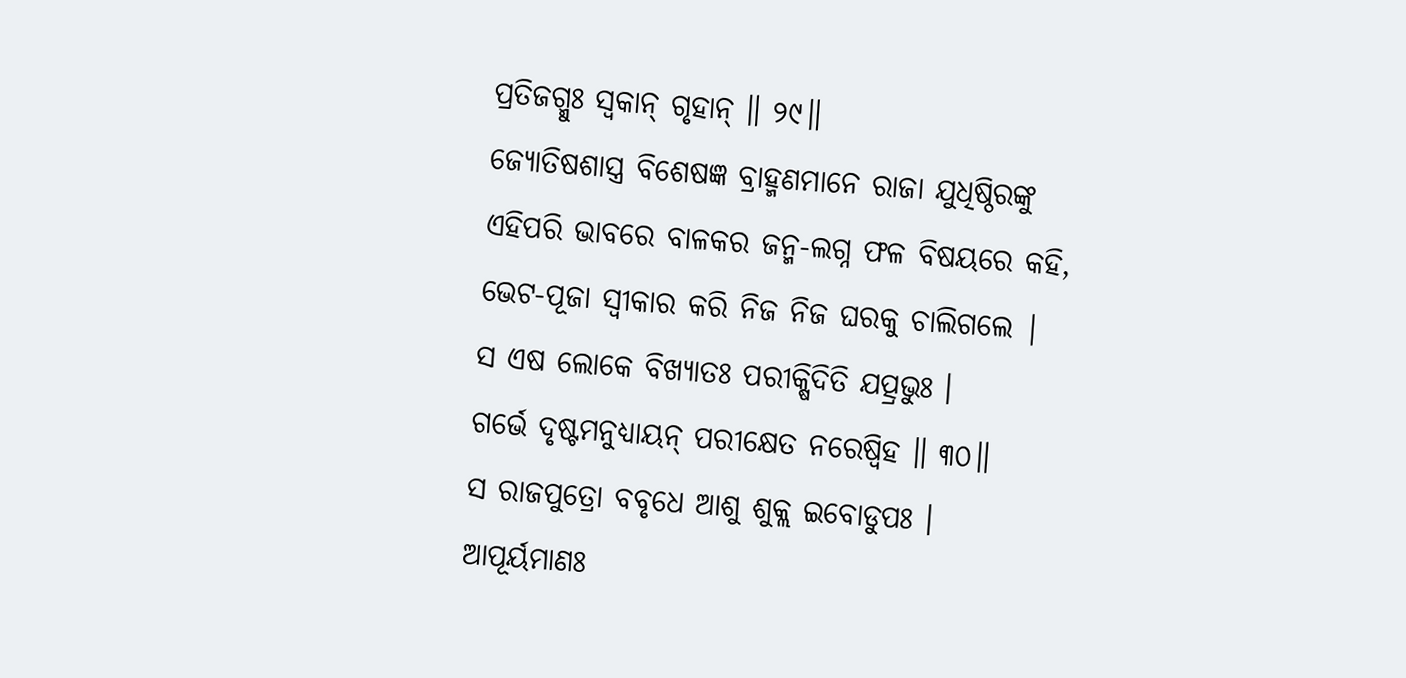ପ୍ରତିଜଗ୍ମୁଃ ସ୍ୱକାନ୍ ଗୃହାନ୍ ॥ ୨୯॥
ଜ୍ୟୋତିଷଶାସ୍ତ୍ର ବିଶେଷଜ୍ଞ ବ୍ରାହ୍ମଣମାନେ ରାଜା ଯୁଧିଷ୍ଠିରଙ୍କୁ
ଏହିପରି ଭାବରେ ବାଳକର ଜନ୍ମ-ଲଗ୍ନ ଫଳ ବିଷୟରେ କହି,
ଭେଟ-ପୂଜା ସ୍ବୀକାର କରି ନିଜ ନିଜ ଘରକୁ ଚାଲିଗଲେ |
ସ ଏଷ ଲୋକେ ବିଖ୍ୟାତଃ ପରୀକ୍ଷିଦିତି ଯତ୍ପ୍ରଭୁଃ ।
ଗର୍ଭେ ଦୃଷ୍ଟମନୁଧ୍ୟାୟନ୍ ପରୀକ୍ଷେତ ନରେଷ୍ୱିହ ॥ ୩୦॥
ସ ରାଜପୁତ୍ରୋ ବବୃଧେ ଆଶୁ ଶୁକ୍ଲ ଇବୋଡୁପଃ ।
ଆପୂର୍ୟମାଣଃ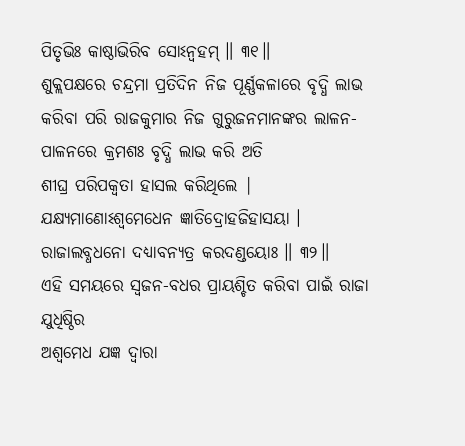ପିତୃଭିଃ କାଷ୍ଠାଭିରିବ ସୋଽନ୍ୱହମ୍ ॥ ୩୧॥
ଶୁକ୍ଲପକ୍ଷରେ ଚନ୍ଦ୍ରମା ପ୍ରତିଦିନ ନିଜ ପୂର୍ଣ୍ଣକଳାରେ ବୃଦ୍ଧି ଲାଭ
କରିବା ପରି ରାଜକୁମାର ନିଜ ଗୁରୁଜନମାନଙ୍କର ଲାଳନ-ପାଳନରେ କ୍ରମଶଃ ବୃଦ୍ଧି ଲାଭ କରି ଅତି
ଶୀଘ୍ର ପରିପକ୍ବତା ହାସଲ କରିଥିଲେ |
ଯକ୍ଷ୍ୟମାଣୋଽଶ୍ୱମେଧେନ ଜ୍ଞାତିଦ୍ରୋହଜିହାସୟା ।
ରାଜାଲବ୍ଧଧନୋ ଦଧ୍ୟାବନ୍ୟତ୍ର କରଦଣ୍ଡୟୋଃ ॥ ୩୨॥
ଏହି ସମୟରେ ସ୍ବଜନ-ବଧର ପ୍ରାୟଶ୍ଚିତ କରିବା ପାଇଁ ରାଜା ଯୁଧିଷ୍ଠିର
ଅଶ୍ବମେଧ ଯଜ୍ଞ ଦ୍ବାରା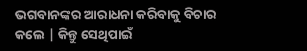ଭଗବାନଙ୍କର ଆରାଧନା କରିବାକୁ ବିଚାର କଲେ | କିନ୍ତୁ ସେଥିପାଇଁ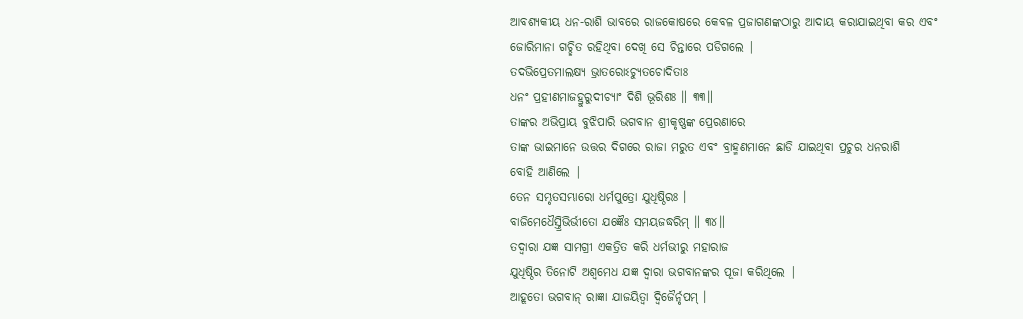ଆବଶ୍ୟକୀୟ ଧନ-ରାଶି ଭାବରେ ରାଜକୋଷରେ କେବଳ ପ୍ରଜାଗଣଙ୍କଠାରୁ ଆଦାୟ କରାଯାଇଥିବା କର ଏବଂ
ଜୋରିମାନା ଗଚ୍ଛିତ ରହିଥିବା ଦେଖି ସେ ଚିନ୍ତାରେ ପଡିଗଲେ |
ତଦଭିପ୍ରେତମାଲକ୍ଷ୍ୟ ଭ୍ରାତରୋଽଚ୍ୟୁତଚୋଦିତାଃ
ଧନଂ ପ୍ରହୀଣମାଜହ୍ରୁରୁଦୀଚ୍ୟାଂ ଦିଶି ଭୂରିଶଃ ॥ ୩୩॥
ତାଙ୍କର ଅଭିପ୍ରାୟ ବୁଝିପାରି ଭଗବାନ ଶ୍ରୀକୃଷ୍ଣଙ୍କ ପ୍ରେରଣାରେ
ତାଙ୍କ ଭାଇମାନେ ଉତ୍ତର ଦିଗରେ ରାଜା ମରୁତ ଏବଂ ବ୍ରାହ୍ମଣମାନେ ଛାଡି ଯାଇଥିବା ପ୍ରଚୁର ଧନରାଶି
ବୋହି ଆଣିଲେ |
ତେନ ସମ୍ଭୃତସମ୍ଭାରୋ ଧର୍ମପୁତ୍ରୋ ଯୁଧିଷ୍ଠିରଃ ।
ବାଜିମେଧୈସ୍ତ୍ରିଭିର୍ଭୀତୋ ଯଜ୍ଞୈଃ ସମୟଜଦ୍ଧରିମ୍ ॥ ୩୪॥
ତଦ୍ବାରା ଯଜ୍ଞ ସାମଗ୍ରୀ ଏକତ୍ରିତ କରି ଧର୍ମଭୀରୁ ମହାରାଜ
ଯୁଧିଷ୍ଠିର ତିନୋଟି ଅଶ୍ବମେଧ ଯଜ୍ଞ ଦ୍ବାରା ଭଗବାନଙ୍କର ପୂଜା କରିଥିଲେ |
ଆହୂତୋ ଭଗବାନ୍ ରାଜ୍ଞା ଯାଜୟିତ୍ୱା ଦ୍ୱିଜୈର୍ନୃପମ୍ ।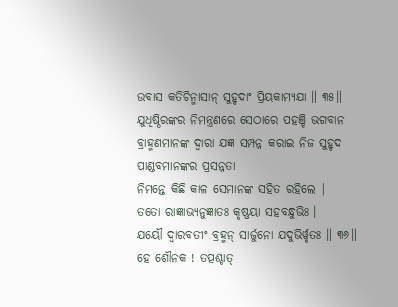ଉବାସ କତିଚିନ୍ମାସାନ୍ ସୁହୃଦାଂ ପ୍ରିୟକାମ୍ୟଯା ॥ ୩୫॥
ଯୁଧିଷ୍ଠିରଙ୍କର ନିମନ୍ତ୍ରଣରେ ସେଠାରେ ପହଞ୍ଚି ଭଗବାନ
ବ୍ରାହ୍ମଣମାନଙ୍କ ଦ୍ବାରା ଯଜ୍ଞ ସମ୍ପନ୍ନ କରାଇ ନିଜ ସୁହୃଦ ପାଣ୍ଡବମାନଙ୍କର ପ୍ରସନ୍ନତା
ନିମନ୍ତେ କିଛି କାଳ ସେମାନଙ୍କ ସହିତ ରହିଲେ |
ତତୋ ରାଜ୍ଞାଭ୍ୟନୁଜ୍ଞାତଃ କୃଷ୍ଣୟା ସହବନ୍ଧୁଭିଃ ।
ଯୟୌ ଦ୍ୱାରବତୀଂ ବ୍ରହ୍ମନ୍ ସାର୍ଜୁନୋ ଯଦୁଭିର୍ୱୃତଃ ॥ ୩୬॥
ହେ ଶୌନକ ! ତତ୍ପଶ୍ଚାତ୍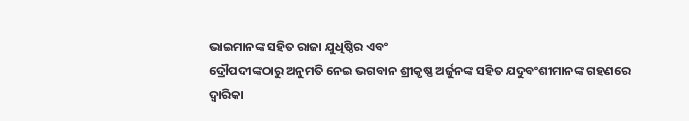ଭାଇମାନଙ୍କ ସହିତ ରାଜା ଯୁଧିଷ୍ଠିର ଏବଂ
ଦ୍ରୌପଦୀଙ୍କଠାରୁ ଅନୁମତି ନେଇ ଭଗବାନ ଶ୍ରୀକୃଷ୍ଣ ଅର୍ଜୁନଙ୍କ ସହିତ ଯଦୁବଂଶୀମାନଙ୍କ ଗହଣରେ
ଦ୍ବାରିକା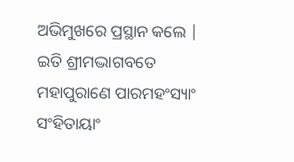ଅଭିମୁଖରେ ପ୍ରସ୍ଥାନ କଲେ |
ଇତି ଶ୍ରୀମଦ୍ଭାଗବତେ ମହାପୁରାଣେ ପାରମହଂସ୍ୟାଂ ସଂହିତାୟାଂ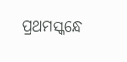ପ୍ରଥମସ୍କନ୍ଧେ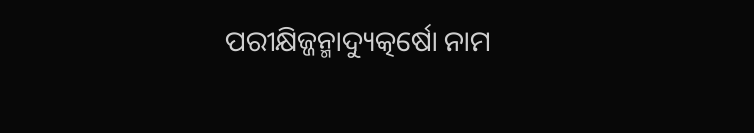ପରୀକ୍ଷିଜ୍ଜନ୍ମାଦ୍ୟୁତ୍କର୍ଷୋ ନାମ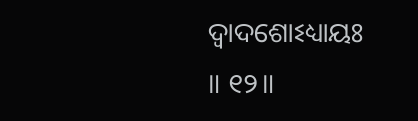ଦ୍ୱାଦଶୋଽଧ୍ୟାୟଃ
॥ ୧୨॥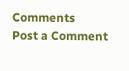Comments
Post a Comment